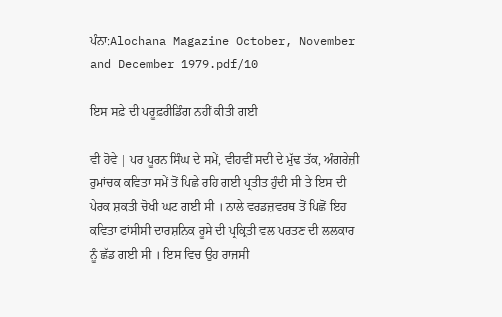ਪੰਨਾ:Alochana Magazine October, November and December 1979.pdf/10

ਇਸ ਸਫ਼ੇ ਦੀ ਪਰੂਫ਼ਰੀਡਿੰਗ ਨਹੀਂ ਕੀਤੀ ਗਈ

ਵੀ ਹੋਵੇ | ਪਰ ਪੂਰਨ ਸਿੰਘ ਦੇ ਸਮੇਂ, ਵੀਹਵੀਂ ਸਦੀ ਦੇ ਮੁੱਢ ਤੱਕ, ਅੰਗਰੇਜ਼ੀ ਰੁਮਾਂਚਕ ਕਵਿਤਾ ਸਮੇਂ ਤੋਂ ਪਿਛੇ ਰਹਿ ਗਈ ਪ੍ਰਤੀਤ ਹੁੰਦੀ ਸੀ ਤੇ ਇਸ ਦੀ ਪੇਰਕ ਸ਼ਕਤੀ ਚੋਖੀ ਘਟ ਗਈ ਸੀ । ਨਾਲੇ ਵਰਡਜ਼ਵਰਥ ਤੋਂ ਪਿਛੋਂ ਇਹ ਕਵਿਤਾ ਫਾਂਸੀਸੀ ਦਾਰਸ਼ਨਿਕ ਰੂਸੇ ਦੀ ਪ੍ਰਕ੍ਰਿਤੀ ਵਲ ਪਰਤਣ ਦੀ ਲਲਕਾਰ ਨੂੰ ਛੱਡ ਗਈ ਸੀ । ਇਸ ਵਿਚ ਉਹ ਰਾਜਸੀ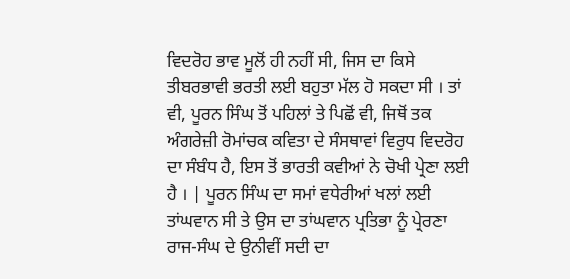ਵਿਦਰੋਹ ਭਾਵ ਮੂਲੋਂ ਹੀ ਨਹੀਂ ਸੀ, ਜਿਸ ਦਾ ਕਿਸੇ ਤੀਬਰਭਾਵੀ ਭਰਤੀ ਲਈ ਬਹੁਤਾ ਮੱਲ ਹੋ ਸਕਦਾ ਸੀ । ਤਾਂ ਵੀ, ਪੂਰਨ ਸਿੰਘ ਤੋਂ ਪਹਿਲਾਂ ਤੇ ਪਿਛੋਂ ਵੀ, ਜਿਥੋਂ ਤਕ ਅੰਗਰੇਜ਼ੀ ਰੋਮਾਂਚਕ ਕਵਿਤਾ ਦੇ ਸੰਸਥਾਵਾਂ ਵਿਰੁਧ ਵਿਦਰੋਹ ਦਾ ਸੰਬੰਧ ਹੈ, ਇਸ ਤੋਂ ਭਾਰਤੀ ਕਵੀਆਂ ਨੇ ਚੋਖੀ ਪ੍ਰੇਣਾ ਲਈ ਹੈ । | ਪੂਰਨ ਸਿੰਘ ਦਾ ਸਮਾਂ ਵਧੇਰੀਆਂ ਖਲਾਂ ਲਈ ਤਾਂਘਵਾਨ ਸੀ ਤੇ ਉਸ ਦਾ ਤਾਂਘਵਾਨ ਪ੍ਰਤਿਭਾ ਨੂੰ ਪ੍ਰੇਰਣਾ ਰਾਜ-ਸੰਘ ਦੇ ਉਨੀਵੀਂ ਸਦੀ ਦਾ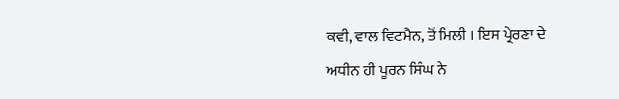ਕਵੀ, ਵਾਲ ਵਿਟਮੈਨ, ਤੋਂ ਮਿਲੀ । ਇਸ ਪ੍ਰੇਰਣਾ ਦੇ ਅਧੀਨ ਹੀ ਪੂਰਨ ਸਿੰਘ ਨੇ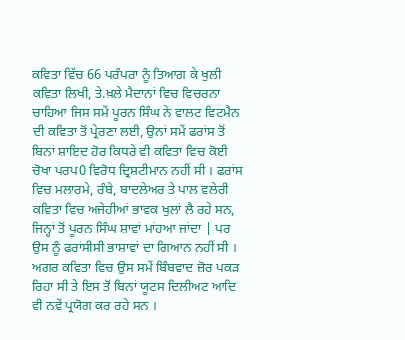ਕਵਿਤਾ ਵਿੱਚ 66 ਪਰੰਪਰਾ ਨੂੰ ਤਿਆਗ ਕੇ ਖੁਲੀ ਕਵਿਤਾ ਲਿਖੀ, ਤੇ.ਖ਼ਲੇ ਮੈਦਾਨਾਂ ਵਿਚ ਵਿਚਰਨਾ ਚਾਹਿਆ ਜਿਸ ਸਮੇਂ ਪੂਰਨ ਸਿੰਘ ਨੇ ਵਾਲਟ ਵਿਟਮੈਨ ਦੀ ਕਵਿਤਾ ਤੋਂ ਪ੍ਰੇਰਣਾ ਲਈ, ਉਨਾਂ ਸਮੇਂ ਫਰਾਂਸ ਤੋਂ ਬਿਨਾਂ ਸ਼ਾਇਦ ਹੋਰ ਕਿਧਰੇ ਵੀ ਕਵਿਤਾ ਵਿਚ ਕੋਈ ਚੋਖਾ ਪਰਪ0 ਵਿਰੋਧ ਦ੍ਰਿਸ਼ਟੀਮਾਨ ਨਹੀਂ ਸੀ । ਫਰਾਂਸ ਵਿਚ ਮਲਾਰਮੇ, ਰੰਬੇ, ਬਾਦਲੇਅਰ ਤੇ ਪਾਲ ਵਲੇਰੀ ਕਵਿਤਾ ਵਿਚ ਅਜੇਹੀਆਂ ਭਾਵਕ ਖੁਲਾਂ ਲੈ ਰਹੇ ਸਨ, ਜਿਨ੍ਹਾਂ ਤੋਂ ਪੂਰਨ ਸਿੰਘ ਸ਼ਾਵਾਂ ਮਾਂਹਆ ਜਾਂਦਾ | ਪਰ ਉਸ ਨੂੰ ਫਰਾਂਸੀਸੀ ਭਾਸ਼ਾਵਾਂ ਦਾ ਗਿਆਨ ਨਹੀਂ ਸੀ । ਅਗਰ ਕਵਿਤਾ ਵਿਚ ਉਸ ਸਮੇਂ ਬਿੰਬਵਾਦ ਜ਼ੋਰ ਪਕੜ ਰਿਹਾ ਸੀ ਤੇ ਇਸ ਤੋਂ ਬਿਨਾਂ ਯੂਟਸ ਦਿਲੀਅਟ ਆਦਿ ਵੀ ਨਵੇਂ ਪ੍ਰਯੋਗ ਕਰ ਰਹੇ ਸਨ ।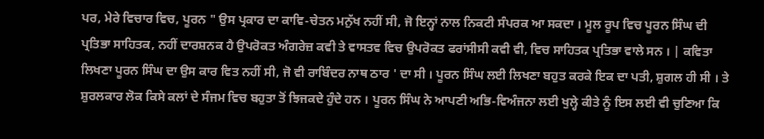ਪਰ, ਮੇਰੇ ਵਿਚਾਰ ਵਿਚ, ਪੂਰਨ " ਉਸ ਪ੍ਰਕਾਰ ਦਾ ਕਾਵਿ-ਚੇਤਨ ਮਨੁੱਖ ਨਹੀਂ ਸੀ, ਜੋ ਇਨ੍ਹਾਂ ਨਾਲ ਨਿਕਟੀ ਸੰਪਰਕ ਆ ਸਕਦਾ । ਮੂਲ ਰੂਪ ਵਿਚ ਪੂਰਨ ਸਿੰਘ ਦੀ ਪ੍ਰਤਿਭਾ ਸਾਹਿਤਕ, ਨਹੀਂ ਦਾਰਸ਼ਨਕ ਹੈ ਉਪਰੋਕਤ ਅੰਗਰੇਜ਼ ਕਵੀ ਤੇ ਵਾਸਤਵ ਵਿਚ ਉਪਰੋਕਤ ਫਰਾਂਸੀਸੀ ਕਵੀ ਵੀ, ਵਿਚ ਸਾਹਿਤਕ ਪ੍ਰਤਿਭਾ ਵਾਲੇ ਸਨ । | ਕਵਿਤਾ ਲਿਖਣਾ ਪੂਰਨ ਸਿੰਘ ਦਾ ਉਸ ਕਾਰ ਵਿਤ ਨਹੀਂ ਸੀ, ਜੋ ਵੀ ਰਾਬਿੰਦਰ ਨਾਥ ਠਾਰ ' ਦਾ ਸੀ । ਪੂਰਨ ਸਿੰਘ ਲਈ ਲਿਖਣਾ ਬਹੁਤ ਕਰਕੇ ਇਕ ਦਾ ਪਤੀ, ਸ਼ੁਗਲ ਹੀ ਸੀ । ਤੇ ਸ਼ੁਰਲਕਾਰ ਲੋਕ ਕਿਸੇ ਕਲਾਂ ਦੇ ਸੰਜਮ ਵਿਚ ਬਹੁਤਾ ਤੋਂ ਝਿਜਕਦੇ ਹੁੰਦੇ ਹਨ । ਪੂਰਨ ਸਿੰਘ ਨੇ ਆਪਣੀ ਅਭਿ-ਵਿਅੰਜਨਾ ਲਈ ਖੁਲ੍ਹੇ ਕੀਤੇ ਨੂੰ ਇਸ ਲਈ ਵੀ ਚੁਣਿਆ ਕਿ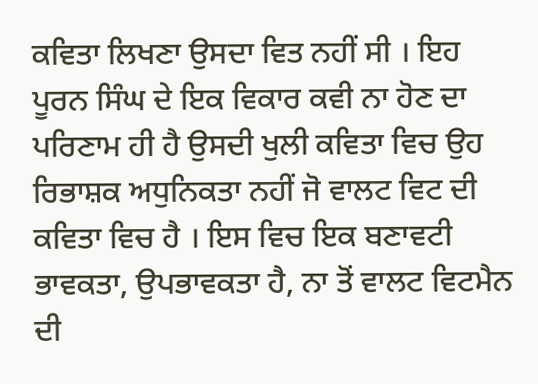ਕਵਿਤਾ ਲਿਖਣਾ ਉਸਦਾ ਵਿਤ ਨਹੀਂ ਸੀ । ਇਹ ਪੂਰਨ ਸਿੰਘ ਦੇ ਇਕ ਵਿਕਾਰ ਕਵੀ ਨਾ ਹੋਣ ਦਾ ਪਰਿਣਾਮ ਹੀ ਹੈ ਉਸਦੀ ਖੁਲੀ ਕਵਿਤਾ ਵਿਚ ਉਹ ਰਿਭਾਸ਼ਕ ਅਧੁਨਿਕਤਾ ਨਹੀਂ ਜੋ ਵਾਲਟ ਵਿਟ ਦੀ ਕਵਿਤਾ ਵਿਚ ਹੈ । ਇਸ ਵਿਚ ਇਕ ਬਣਾਵਟੀ ਭਾਵਕਤਾ, ਉਪਭਾਵਕਤਾ ਹੈ, ਨਾ ਤੋਂ ਵਾਲਟ ਵਿਟਮੈਨ ਦੀ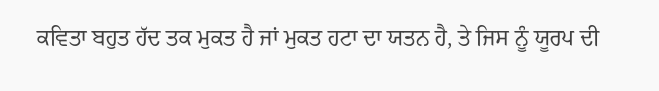ਕਵਿਤਾ ਬਹੁਤ ਹੱਦ ਤਕ ਮੁਕਤ ਹੈ ਜਾਂ ਮੁਕਤ ਹਟਾ ਦਾ ਯਤਨ ਹੈ, ਤੇ ਜਿਸ ਨੂੰ ਯੂਰਪ ਦੀ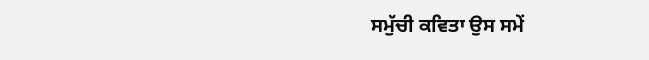ਸਮੁੱਚੀ ਕਵਿਤਾ ਉਸ ਸਮੇਂ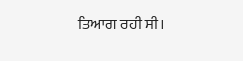ਤਿਆਗ ਰਹੀ ਸੀ।